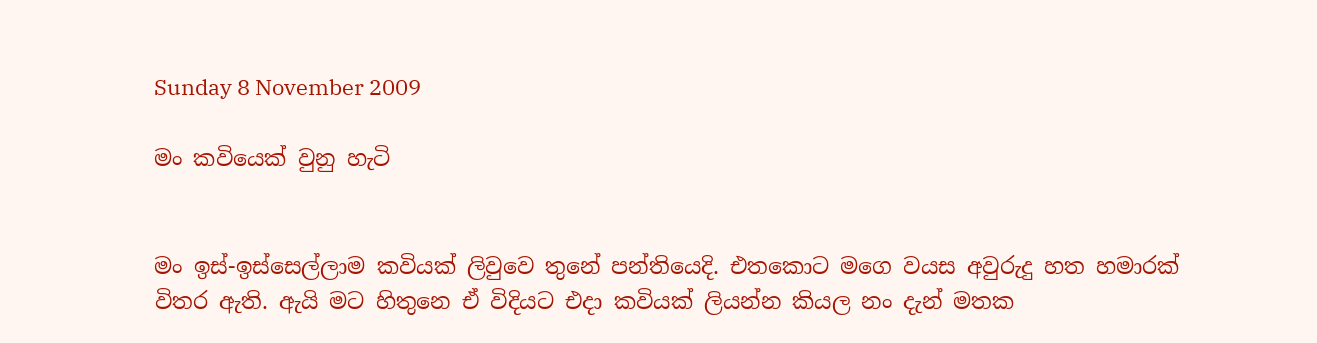Sunday 8 November 2009

මං කවියෙක් වුනු හැටි


මං ඉස්-ඉස්සෙල්ලාම කවියක් ලිවුවෙ තුනේ පන්තියෙදි. එතකොට මගෙ වයස අවුරුදු හත හමාරක් විතර ඇති. ඇයි මට හිතුනෙ ඒ විදියට එදා කවියක් ලියන්න කියල නං දැන් මතක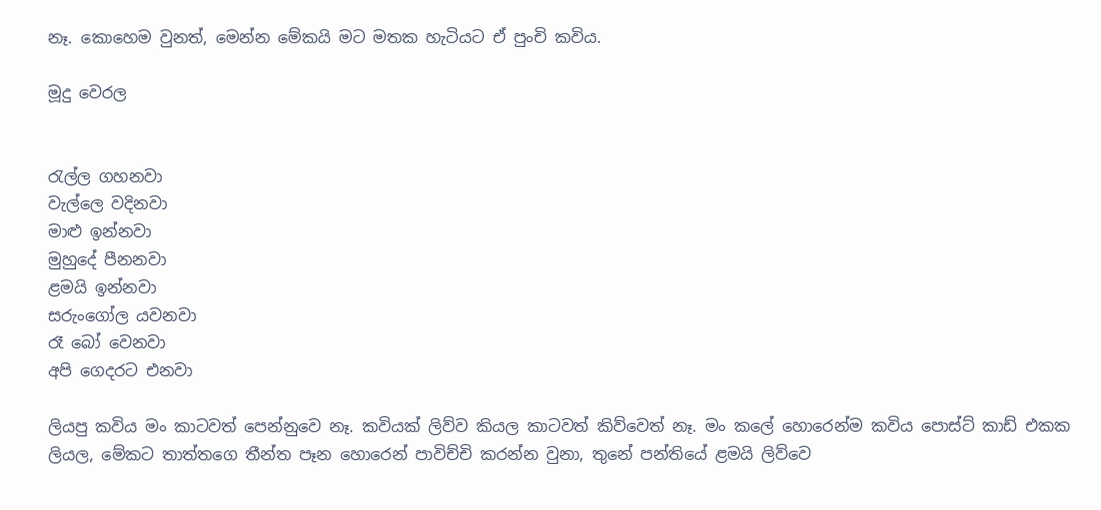නෑ. කොහෙම වුනත්, මෙන්න මේකයි මට මතක හැටියට ඒ පුංචි කවිය.

මූදු වෙරල


රැල්ල ගහනවා
වැල්ලෙ වදිනවා
මාළු ඉන්නවා
මුහුදේ පීනනවා
ළමයි ඉන්නවා
සරුංගෝල යවනවා
රෑ බෝ වෙනවා
අපි ගෙදරට එනවා

ලියපු කවිය මං කාටවත් පෙන්නුවෙ නෑ. කවියක් ලිව්ව කියල කාටවත් කිව්වෙත් නෑ. මං කලේ හොරෙන්ම කවිය පොස්ට් කාඩ් එකක ලියල, මේකට තාත්තගෙ තීන්ත පෑන හොරෙන් පාවිච්චි කරන්න වුනා, තුනේ පන්තියේ ළමයි ලිව්වෙ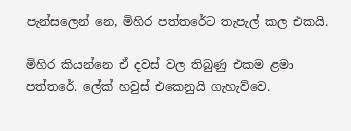පැන්සලෙන් නෙ, මිහිර පත්තරේට තැපැල් කල එකයි.

මිහිර කියන්නෙ ඒ දවස් වල තිබුණු එකම ළමා පත්තරේ. ලේක් හවුස් එකෙනුයි ගැහැව්වෙ.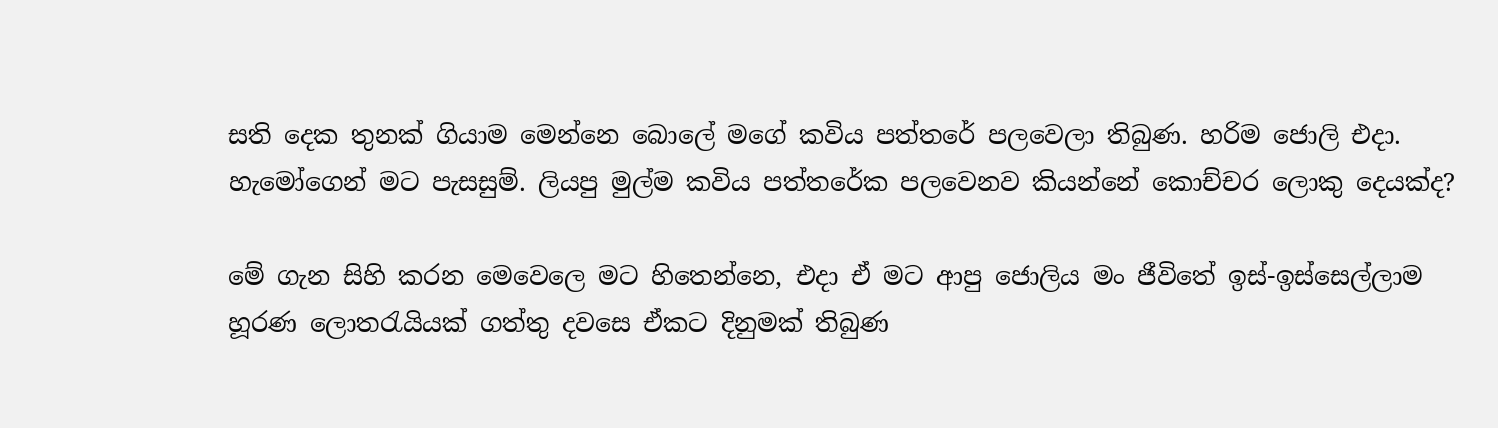සති දෙක තුනක් ගියාම මෙන්නෙ බොලේ මගේ කවිය පත්තරේ පලවෙලා තිබුණ. හරිම ජොලි එදා. හැමෝගෙන් මට පැසසුම්. ලියපු මුල්ම කවිය පත්තරේක පලවෙනව කියන්නේ කොච්චර ලොකු දෙයක්ද?

මේ ගැන සිහි කරන මෙවෙලෙ මට හිතෙන්නෙ, එදා ඒ මට ආපු ජොලිය මං ජීවිතේ ඉස්-ඉස්සෙල්ලාම හූරණ ලොතරැයියක් ගත්තු දවසෙ ඒකට දිනුමක් තිබුණ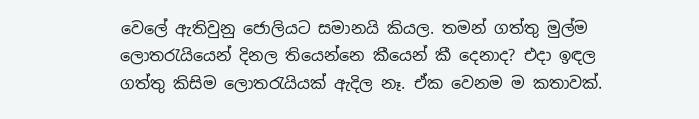වෙලේ ඇතිවුනු ජොලියට සමානයි කියල. තමන් ගත්තු මුල්ම ලොතරැයියෙන් දිනල තියෙන්නෙ කීයෙන් කී දෙනාද? එදා ඉඳල ගත්තු කිසිම ලොතරැයියක් ඇදිල නෑ. ඒක වෙනම ම කතාවක්.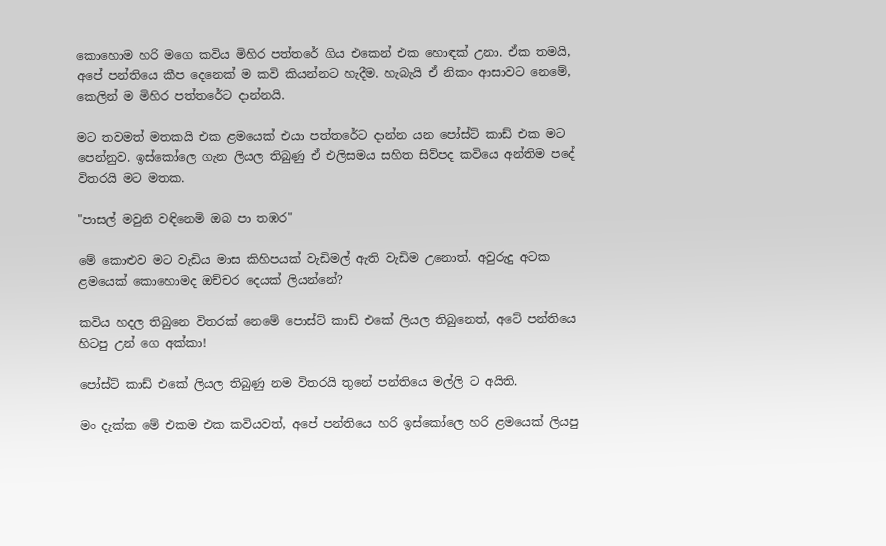කොහොම හරි මගෙ කවිය මිහිර පත්තරේ ගිය එකෙන් එක හොඳක් උනා. ඒක තමයි, අපේ පන්තියෙ කීප දෙනෙක් ම කවි කියන්නට හැදීම. හැබැයි ඒ නිකං ආසාවට නෙමේ, කෙලින් ම මිහිර පත්තරේට දාන්නයි.

මට තවමත් මතකයි එක ළමයෙක් එයා පත්තරේට දාන්න යන පෝස්ට් කාඩ් එක මට පෙන්නුව. ඉස්කෝලෙ ගැන ලියල තිබුණු ඒ එලිසමය සහිත සිව්පද කවියෙ අන්තිම පදේ විතරයි මට මතක.

"පාසල් මවුනි වඳිනෙමි ඔබ පා තඹර"

මේ කොළුව මට වැඩිය මාස කිහිපයක් වැඩිමල් ඇති වැඩිම උනොත්. අවුරුදු අටක ළමයෙක් කොහොමද ඔච්චර දෙයක් ලියන්නේ?

කවිය හදල තිබුනෙ විතරක් නෙමේ පොස්ට් කාඩ් එකේ ලියල තිබුනෙත්, අටේ පන්තියෙ හිටපු උන් ගෙ අක්කා!

පෝස්ට් කාඩ් එකේ ලියල තිබුණු නම විතරයි තුනේ පන්තියෙ මල්ලි ට අයිති.

මං දැක්ක මේ එකම එක කවියවත්, අපේ පන්තියෙ හරි ඉස්කෝලෙ හරි ළමයෙක් ලියපු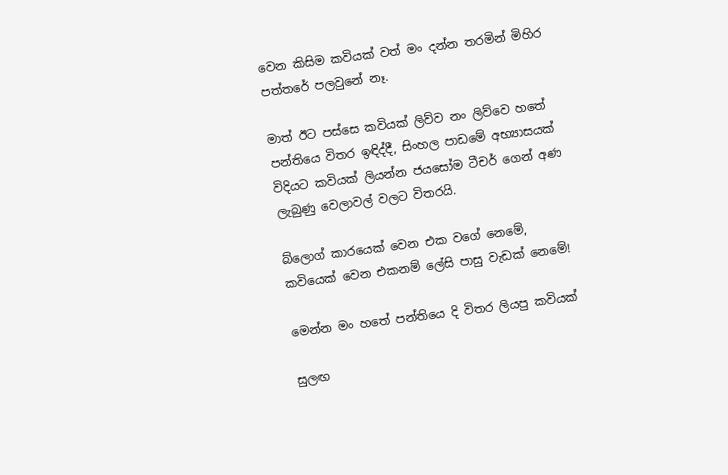වෙන කිසිම කවියක් වත් මං දන්න තරමින් මිහිර පත්තරේ පලවුනේ නෑ.

මාත් ඊට පස්සෙ කවියක් ලිව්ව නං ලිව්වෙ හතේ පන්තියෙ විතර ඉඳිද්දී, සිංහල පාඩමේ අභ්‍යාසයක් විදියට කවියක් ලියන්න ජයසෝම ටීචර් ගෙන් අණ ලැබුණු වෙලාවල් වලට විතරයි.

බ්ලොග් කාරයෙක් වෙන එක වගේ නෙමේ, කවියෙක් වෙන එකනම් ලේසි පාසු වැඩක් නෙමේ!

මෙන්න මං හතේ පන්තියෙ දි විතර ලියපු කවියක්

සුලඟ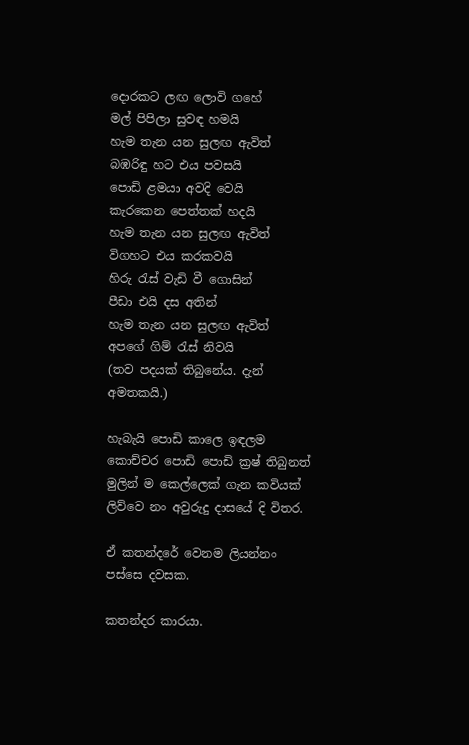දොරකට ලඟ ලොවි ගහේ
මල් පිපිලා සුවඳ හමයි
හැම තැන යන සුලඟ ඇවිත්
බඹරිඳු හට එය පවසයි
පොඩි ළමයා අවදි වෙයි
කැරකෙන පෙත්තක් හදයි
හැම තැන යන සුලඟ ඇවිත්
විගහට එය කරකවයි
හිරු රැස් වැඩි වී ගොසින්
පීඩා එයි දස අතින්
හැම තැන යන සුලඟ ඇවිත්
අපගේ ගිම් රැස් නිවයි
(තව පදයක් තිබුනේය. දැන් අමතකයි.)

හැබැයි පොඩි කාලෙ ඉඳලම කොච්චර පොඩි පොඩි ක්‍රෂ් තිබුනත් මුලින් ම කෙල්ලෙක් ගැන කවියක් ලිව්වෙ නං අවුරුදු දාසයේ දි විතර.

ඒ කතන්දරේ වෙනම ලියන්නං පස්සෙ දවසක.

කතන්දර කාරයා.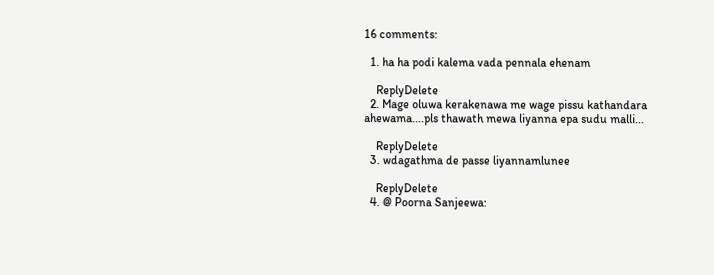16 comments:

  1. ha ha podi kalema vada pennala ehenam

    ReplyDelete
  2. Mage oluwa kerakenawa me wage pissu kathandara ahewama....pls thawath mewa liyanna epa sudu malli...

    ReplyDelete
  3. wdagathma de passe liyannamlunee

    ReplyDelete
  4. @ Poorna Sanjeewa: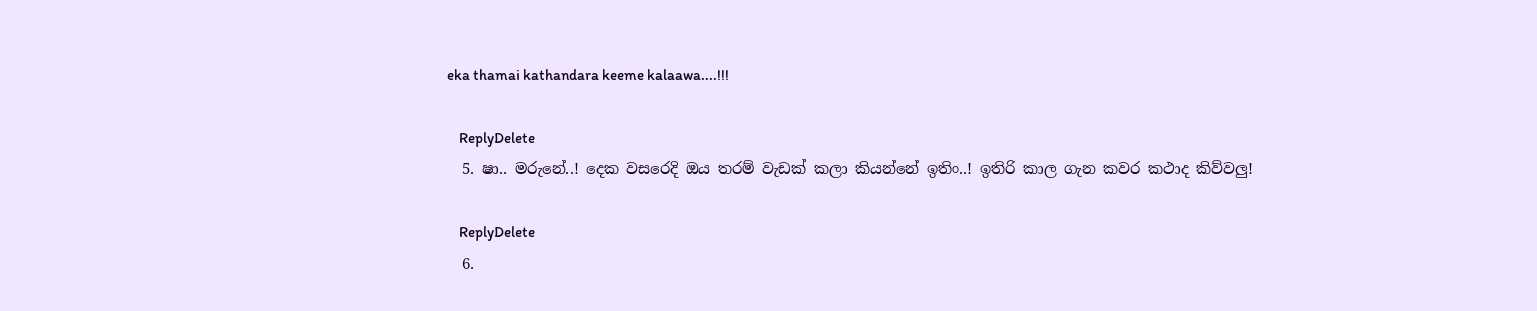eka thamai kathandara keeme kalaawa....!!!

    ReplyDelete
  5. ෂා.. මරුනේ..! දෙක වසරෙදි ඔය තරම් වැඩක් කලා කියන්නේ ඉතිං..! ඉතිරි කාල ගැන කවර කථාද කිව්වලු!

    ReplyDelete
  6.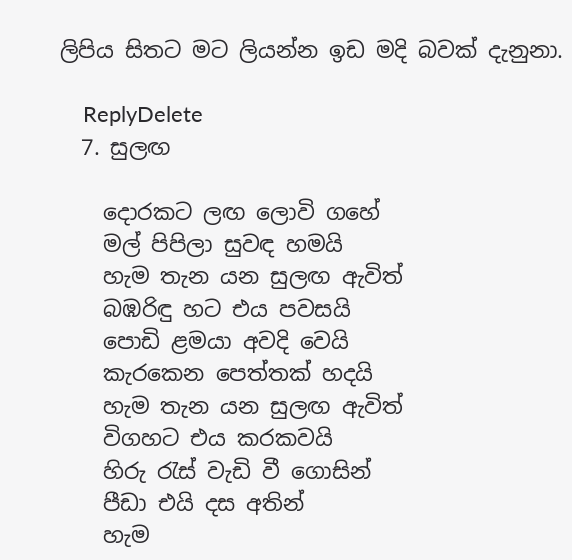ලිපිය සිතට මට ලියන්න ඉඩ මදි බවක් දැනුනා.

    ReplyDelete
  7. සුලඟ

    දොරකට ලඟ ලොවි ගහේ
    මල් පිපිලා සුවඳ හමයි
    හැම තැන යන සුලඟ ඇවිත්
    බඹරිඳු හට එය පවසයි
    පොඩි ළමයා අවදි වෙයි
    කැරකෙන පෙත්තක් හදයි
    හැම තැන යන සුලඟ ඇවිත්
    විගහට එය කරකවයි
    හිරු රැස් වැඩි වී ගොසින්
    පීඩා එයි දස අතින්
    හැම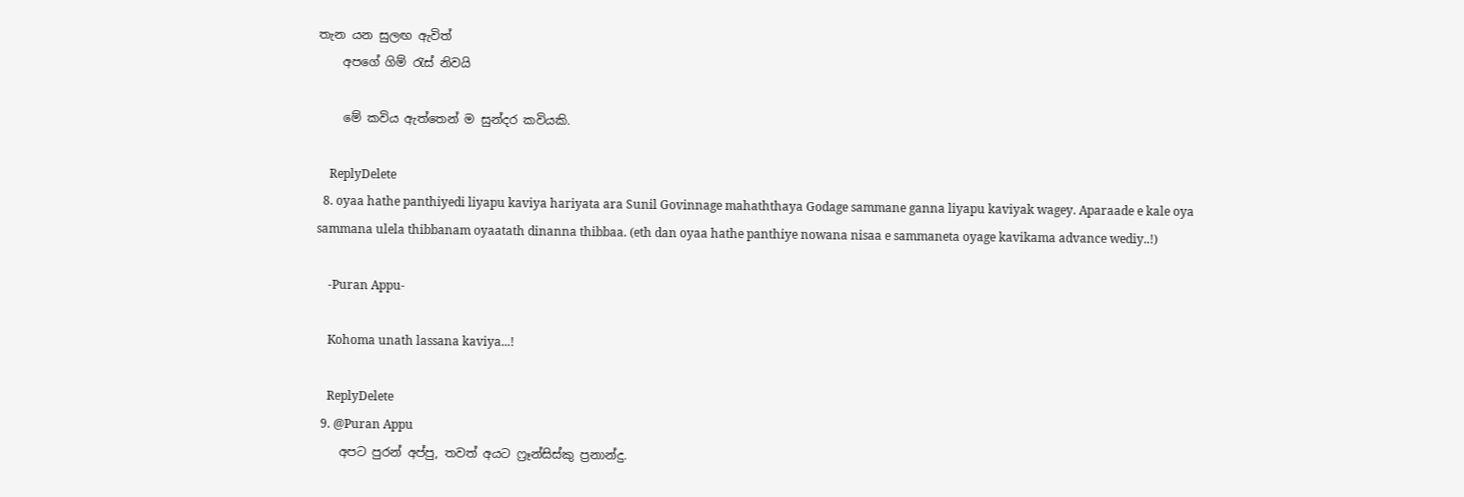තැන යන සුලඟ ඇවිත්
    අපගේ ගිම් රැස් නිවයි

    මේ කවිය ඇත්තෙන් ම සුන්දර කවියකි.

    ReplyDelete
  8. oyaa hathe panthiyedi liyapu kaviya hariyata ara Sunil Govinnage mahaththaya Godage sammane ganna liyapu kaviyak wagey. Aparaade e kale oya sammana ulela thibbanam oyaatath dinanna thibbaa. (eth dan oyaa hathe panthiye nowana nisaa e sammaneta oyage kavikama advance wediy..!)

    -Puran Appu-

    Kohoma unath lassana kaviya...!

    ReplyDelete
  9. @Puran Appu
    අපට පුරන් අප්පු, තවත් අයට ෆ්‍රෑන්සිස්කු ප්‍රනාන්දු.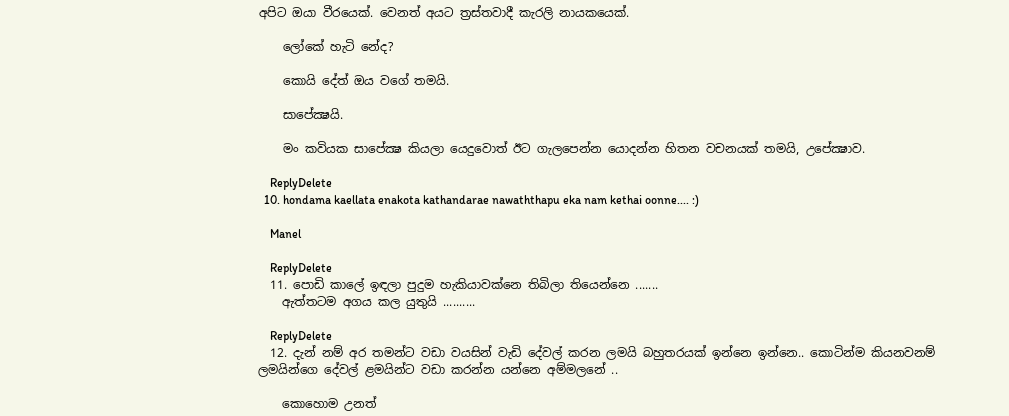අපිට ඔයා වීරයෙක්. වෙනත් අයට ත්‍රස්තවාදී කැරලි නායකයෙක්.

    ලෝකේ හැටි නේද?

    කොයි දේත් ඔය වගේ තමයි.

    සාපේක්‍ෂයි.

    මං කවියක සාපේක්‍ෂ කියලා යෙදුවොත් ඊට ගැලපෙන්න යොදන්න හිතන වචනයක් තමයි, උපේක්‍ෂාව.

    ReplyDelete
  10. hondama kaellata enakota kathandarae nawaththapu eka nam kethai oonne.... :)

    Manel

    ReplyDelete
  11. පොඩි කාලේ ඉඳලා පුදුම හැකියාවක්නෙ තිබිලා තියෙන්නෙ .......
    ඇත්තටම අගය කල යුතුයි ..........

    ReplyDelete
  12. දැන් නම් අර තමන්ට වඩා වයසින් වැඩි දේවල් කරන ලමයි බහුතරයක් ඉන්නෙ ඉන්නෙ.. කොටින්ම කියනවනම් ලමයින්ගෙ දේවල් ළමයින්ට වඩා කරන්න යන්නෙ අම්මලනේ ..

    කොහොම උනත්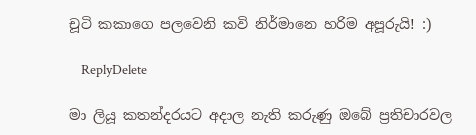චූටි කකාගෙ පලවෙනි කවි නිර්මානෙ හරිම අපූරුයි! :)

    ReplyDelete

මා ලියූ කතන්දරයට අදාල නැති කරුණු ඔබේ ප්‍රතිචාරවල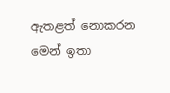ඇතළත් නොකරන මෙන් ඉතා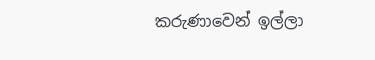කරුණාවෙන් ඉල්ලා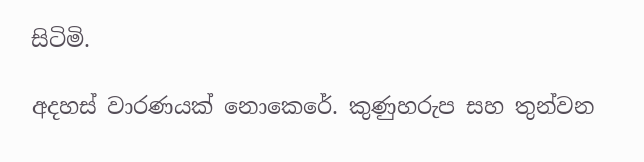සිටිමි.

අදහස් වාරණයක් නොකෙරේ. කුණුහරුප සහ තුන්වන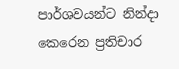පාර්ශවයන්ට නින්දා කෙරෙන ප්‍රතිචාර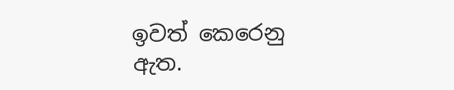ඉවත් කෙරෙනු ඇත.